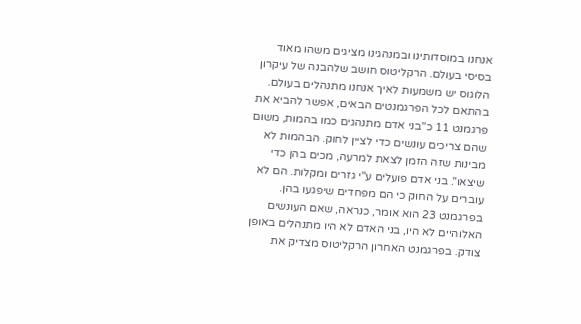אנחנו במוסדותינו ובמנהגינו מציגים משהו מאוד בסיסי בעולם. הרקליטוס חושב שלהבנה של עיקרון הלוגוס יש משמעות לאיך אנחנו מתנהלים בעולם. בהתאם לכל הפרגמנטים הבאים, אפשר להביא את פרגמנט 11 כ"בני אדם מתנהגים כמו בהמות, משום שהם צריכים עונשים כדי לציין לחוק. הבהמות לא מבינות שזה הזמן לצאת למרעה, מכים בהן כדי שיצאו". בני אדם פועלים ע"י גזרים ומקלות. הם לא עוברים על החוק כי הם מפחדים שיפגעו בהן. בפרגמנט 23 הוא אומר, כנראה, שאם העונשים האלוהיים לא היו, בני האדם לא היו מתנהלים באופן צודק. בפרגמנט האחרון הרקליטוס מצדיק את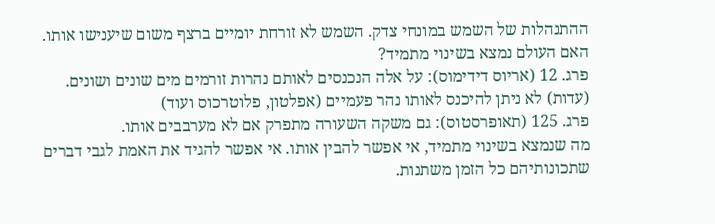ההתנהלות של השמש במונחי צדק. השמש לא זורחת יומיים ברצף משום שיענישו אותו.
האם העולם נמצא בשינוי מתמיד?
פרג. 12 (אריוס דידימוס): על אלה הנכנסים לאותם נהרות זורמים מים שונים ושונים.
(עדות) לא ניתן להיכנס לאותו נהר פעמיים (אפלטון, פלוטרכוס ועוד)
פרג. 125 (תאופרסטוס): גם משקה השעורה מתפרק אם לא מערבבים אותו.
מה שנמצא בשינוי מתמיד, אי אפשר להבין אותו. אי אפשר להגיד את האמת לגבי דברים שתכונותיהם כל הזמן משתנות.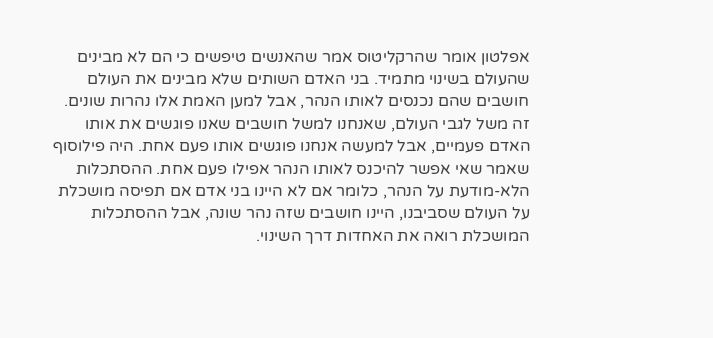אפלטון אומר שהרקליטוס אמר שהאנשים טיפשים כי הם לא מבינים שהעולם בשינוי מתמיד. בני האדם השותים שלא מבינים את העולם חושבים שהם נכנסים לאותו הנהר, אבל למען האמת אלו נהרות שונים. זה משל לגבי העולם, שאנחנו למשל חושבים שאנו פוגשים את אותו האדם פעמיים, אבל למעשה אנחנו פוגשים אותו פעם אחת. היה פילוסוף שאמר שאי אפשר להיכנס לאותו הנהר אפילו פעם אחת. ההסתכלות הלא-מודעת על הנהר, כלומר אם לא היינו בני אדם אם תפיסה מושכלת על העולם שסביבנו, היינו חושבים שזה נהר שונה, אבל ההסתכלות המושכלת רואה את האחדות דרך השינוי.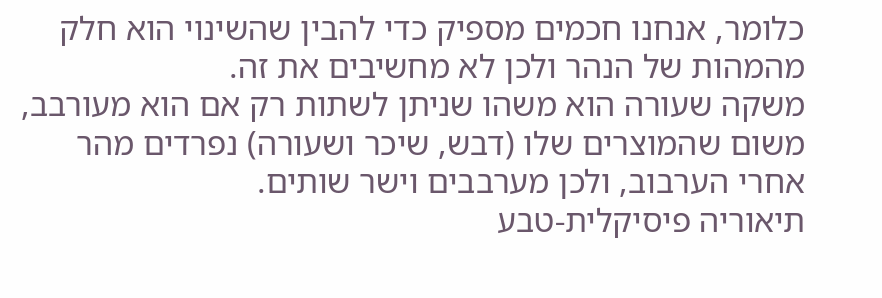כלומר, אנחנו חכמים מספיק כדי להבין שהשינוי הוא חלק מהמהות של הנהר ולכן לא מחשיבים את זה.
משקה שעורה הוא משהו שניתן לשתות רק אם הוא מעורבב, משום שהמוצרים שלו (דבש, שיכר ושעורה) נפרדים מהר אחרי הערבוב, ולכן מערבבים וישר שותים.
תיאוריה פיסיקלית-טבע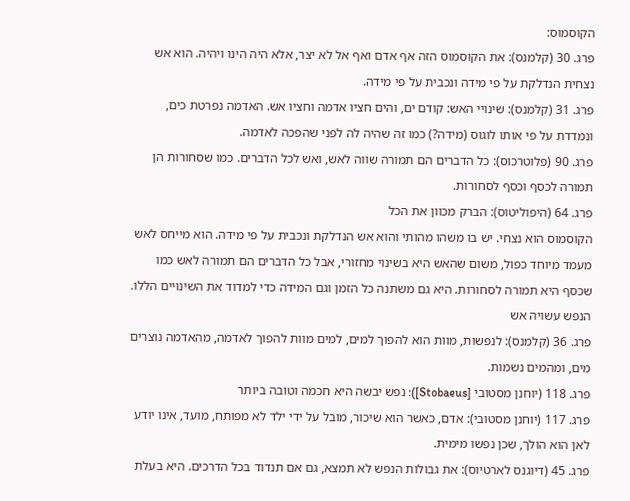הקוסמוס:
פרג. 30 (קלמנס): את הקוסמוס הזה אף אדם ואף אל לא יצר, אלא היה הינו ויהיה. הוא אש נצחית הנדלקת על פי מידה ונכבית על פי מידה.
פרג. 31 (קלמנס): שינויי האש: קודם ים, והים חציו אדמה וחציו אש. האדמה נפרטת כים, ונמדדת על פי אותו לוגוס (מידה?) כמו זה שהיה לה לפני שהפכה לאדמה.
פרג. 90 (פלוטרכוס): כל הדברים הם תמורה שווה לאש, ואש לכל הדברים. כמו שסחורות הן תמורה לכסף וכסף לסחורות.
פרג. 64 (היפוליטוס): הברק מכוון את הכל
הקוסמוס הוא נצחי. יש בו משהו מהותי והוא אש הנדלקת ונכבית על פי מידה. הוא מייחס לאש מעמד מיוחד כפול, משום שהאש היא בשינוי מחזורי, אבל כל הדברים הם תמורה לאש כמו שכסף היא תמורה לסחורות. היא גם משתנה כל הזמן וגם המידה כדי למדוד את השינויים הללו.
הנפש עשויה אש
פרג. 36 (קלמנס): לנפשות, מוות הוא להפוך למים, למים מוות להפוך לאדמה, מהאדמה נוצרים מים, ומהמים נשמות.
פרג. 118 (יוחנן מסטובי [Stobaeus]): נפש יבשה היא חכמה וטובה ביותר
פרג. 117 (יוחנן מסטובי): אדם, כאשר הוא שיכור, מובל על ידי ילד לא מפותח, מועד, אינו יודע לאן הוא הולך, שכן נפשו מימית.
פרג. 45 (דיוגנס לארטיוס): את גבולות הנפש לא תמצא, גם אם תנדוד בכל הדרכים. היא בעלת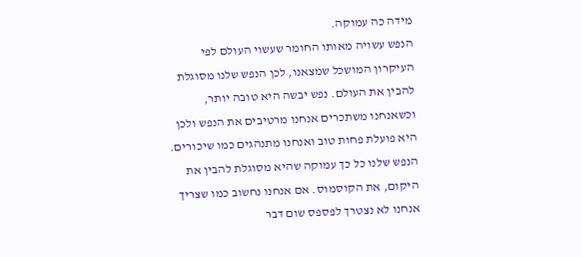מידה כה עמוקה.
הנפש עשויה מאותו החומר שעשוי העולם לפי העיקרון המושכל שמצאנו, לכן הנפש שלנו מסוגלת להבין את העולם. נפש יבשה היא טובה יותר, וכשאנחנו משתכרים אנחנו מרטיבים את הנפש ולכן היא פועלת פחות טוב ואנחנו מתנהגים כמו שיכורים. הנפש שלנו כל כך עמוקה שהיא מסוגלת להבין את היקום, את הקוסמוס. אם אנחנו נחשוב כמו שצריך אנחנו לא נצטרך לפספס שום דבר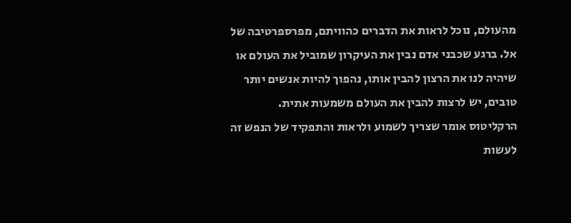מהעולם, נוכל לראות את הדברים כהוויתם, מפרספרטיבה של אל. ברגע שכבני אדם נבין את העיקרון שמוביל את העולם או שיהיה לנו את הרצון להבין אותו, נהפוך להיות אנשים יותר טובים, יש לרצות להבין את העולם משמעות אתית.
הרקליטוס אומר שצריך לשמוע ולראות והתפקיד של הנפש זה לעשות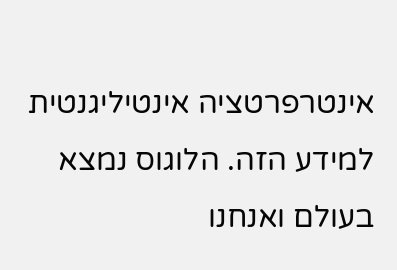אינטרפרטציה אינטיליגנטית למידע הזה. הלוגוס נמצא בעולם ואנחנו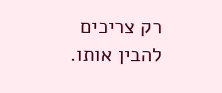רק צריכים להבין אותו.